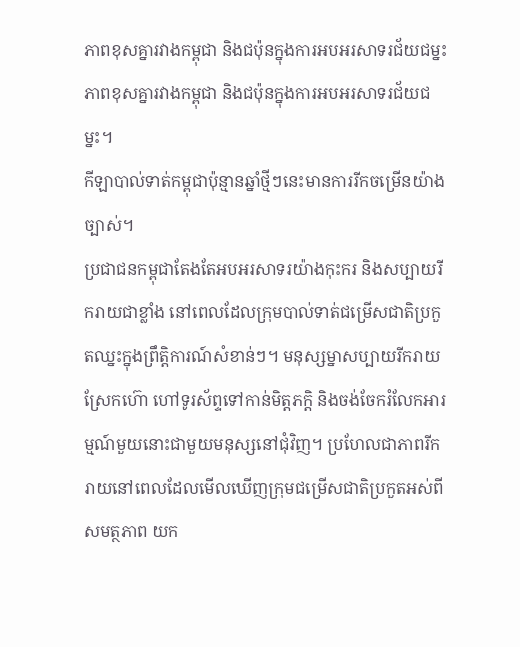ភាពខុសគ្នារវាងកម្ពុជា និងជប៉ុនក្នុងការអបអរសាទរជ័យជម្នះ
ភាពខុសគ្នារវាងកម្ពុជា និងជប៉ុនក្នុងការអបអរសាទរជ័យជម្នះ។
កីឡាបាល់ទាត់កម្ពុជាប៉ុន្មានឆ្នាំថ្មីៗនេះមានការរីកចម្រើនយ៉ាងច្បាស់។
ប្រជាជនកម្ពុជាតែងតែអបអរសាទរយ៉ាងកុះករ និងសប្បាយរីករាយជាខ្លាំង នៅពេលដែលក្រុមបាល់ទាត់ជម្រើសជាតិប្រកួតឈ្នះក្នុងព្រឹត្តិការណ៍សំខាន់ៗ។ មនុស្សម្នាសប្បាយរីករាយ ស្រែកហ៊ោ ហៅទូរស័ព្ទទៅកាន់មិត្តភក្តិ និងចង់ចែករំលែកអារម្មណ៍មួយនោះជាមួយមនុស្សនៅជុំវិញ។ ប្រហែលជាភាពរីករាយនៅពេលដែលមើលឃើញក្រុមជម្រើសជាតិប្រកួតអស់ពីសមត្ថភាព យក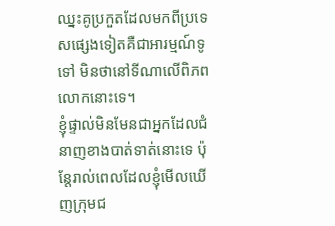ឈ្នះគូប្រកួតដែលមកពីប្រទេសផ្សេងទៀតគឺជាអារម្មណ៍ទូទៅ មិនថានៅទីណាលើពិភពលោកនោះទេ។
ខ្ញុំផ្ទាល់មិនមែនជាអ្នកដែលជំនាញខាងបាត់ទាត់នោះទេ ប៉ុន្តែរាល់ពេលដែលខ្ញុំមើលឃើញក្រុមជ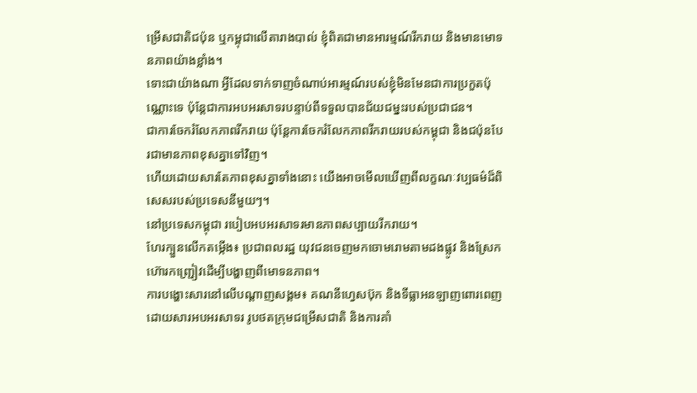ម្រើសជាតិជប៉ុន ឬកម្ពុជាលើតារាងបាល់ ខ្ញុំពិតជាមានអារម្មណ៍រីករាយ និងមានមោទនភាពយ៉ាងខ្លាំង។
ទោះជាយ៉ាងណា អ្វីដែលទាក់ទាញចំណាប់អារម្មណ៍របស់ខ្ញុំមិនមែនជាការប្រកួតប៉ុណ្ណោះទេ ប៉ុន្តែជាការអបអរសាទរបន្ទាប់ពីទទួលបានជ័យជម្នះរបស់ប្រជាជន។
ជាការចែករំលែកភាពរីករាយ ប៉ុន្តែការចែករំលែកភាពរីករាយរបស់កម្ពុជា និងជប៉ុនបែរជាមានភាពខុសគ្នាទៅវិញ។
ហើយដោយសារតែភាពខុសគ្នាទាំងនោះ យើងអាចមើលឃើញពីលក្ខណៈវប្បធម៌ដ៏ពិសេសរបស់ប្រទេសនីមួយៗ។
នៅប្រទេសកម្ពុជា របៀបអបអរសាទរមានភាពសប្បាយរីករាយ។
ហែរក្បួនលើកតម្កើង៖ ប្រជាពលរដ្ឋ យុវជនចេញមកចោមរោមតាមដងផ្លូវ និងស្រែកហ៊ោរកញ្ជ្រៀវដើម្បីបង្ហាញពីមោទនភាព។
ការបង្ហោះសារនៅលើបណ្តាញសង្គម៖ គណនីហ្វេសប៊ុក និងទីធ្លាអនឡាញពោរពេញដោយសារអបអរសាទរ រូបថតក្រុមជម្រើសជាតិ និងការគាំ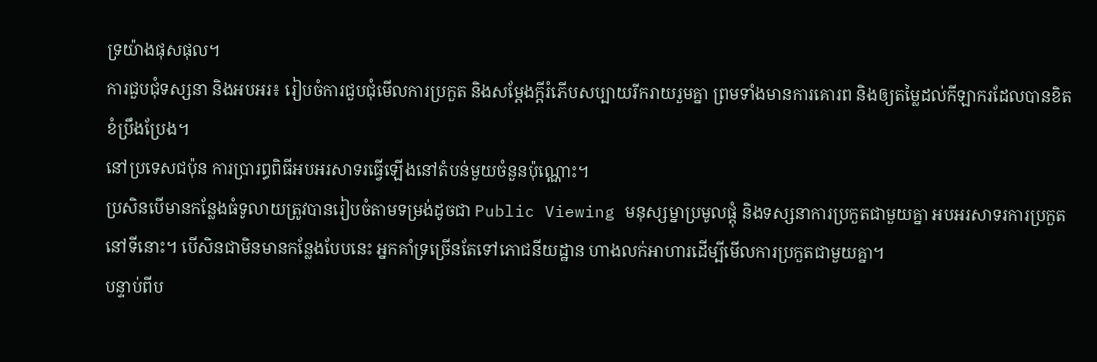ទ្រយ៉ាងផុសផុល។
ការជួបជុំទស្សនា និងអបអរ៖ រៀបចំការជួបជុំមើលការប្រកួត និងសម្តែងក្តីរំភើបសប្បាយរីករាយរួមគ្នា ព្រមទាំងមានការគោរព និងឲ្យតម្លៃដល់កីឡាករដែលបានខិតខំប្រឹងប្រែង។
នៅប្រទេសជប៉ុន ការប្រារព្ធពិធីអបអរសាទរធ្វើឡើងនៅតំបន់មួយចំនួនប៉ុណ្ណោះ។
ប្រសិនបើមានកន្លែងធំទូលាយត្រូវបានរៀបចំតាមទម្រង់ដូចជា Public Viewing មនុស្សម្នាប្រមូលផ្តុំ និងទស្សនាការប្រកួតជាមួយគ្នា អបអរសាទរការប្រកួតនៅទីនោះ។ បើសិនជាមិនមានកន្លែងបែបនេះ អ្នកគាំទ្រច្រើនតែទៅភោជនីយដ្ឋាន ហាងលក់អាហារដើម្បីមើលការប្រកួតជាមួយគ្នា។
បន្ទាប់ពីប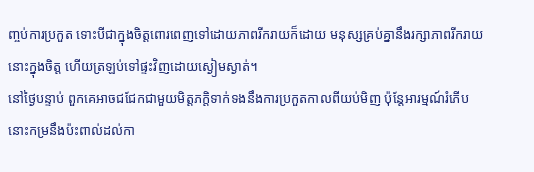ញ្ចប់ការប្រកួត ទោះបីជាក្នុងចិត្តពោរពេញទៅដោយភាពរីករាយក៏ដោយ មនុស្សគ្រប់គ្នានឹងរក្សាភាពរីករាយនោះក្នុងចិត្ត ហើយត្រឡប់ទៅផ្ទះវិញដោយស្ងៀមស្ងាត់។
នៅថ្ងៃបន្ទាប់ ពួកគេអាចជជែកជាមួយមិត្តភក្តិទាក់ទងនឹងការប្រកួតកាលពីយប់មិញ ប៉ុន្តែអារម្មណ៍រំភើបនោះកម្រនឹងប៉ះពាល់ដល់កា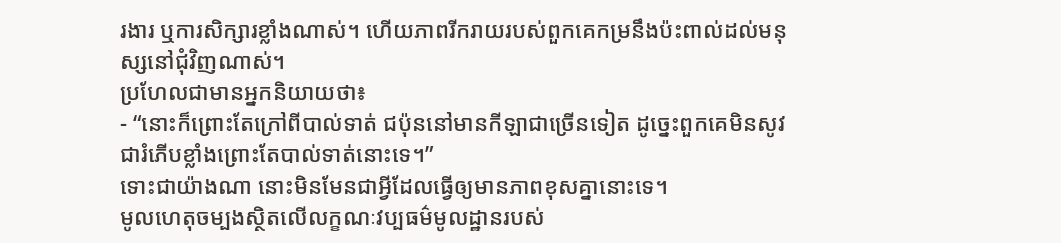រងារ ឬការសិក្សារខ្លាំងណាស់។ ហើយភាពរីករាយរបស់ពួកគេកម្រនឹងប៉ះពាល់ដល់មនុស្សនៅជុំវិញណាស់។
ប្រហែលជាមានអ្នកនិយាយថា៖
- “នោះក៏ព្រោះតែក្រៅពីបាល់ទាត់ ជប៉ុននៅមានកីឡាជាច្រើនទៀត ដូច្នេះពួកគេមិនសូវជារំភើបខ្លាំងព្រោះតែបាល់ទាត់នោះទេ។”
ទោះជាយ៉ាងណា នោះមិនមែនជាអ្វីដែលធ្វើឲ្យមានភាពខុសគ្នានោះទេ។
មូលហេតុចម្បងស្ថិតលើលក្ខណៈវប្បធម៌មូលដ្ឋានរបស់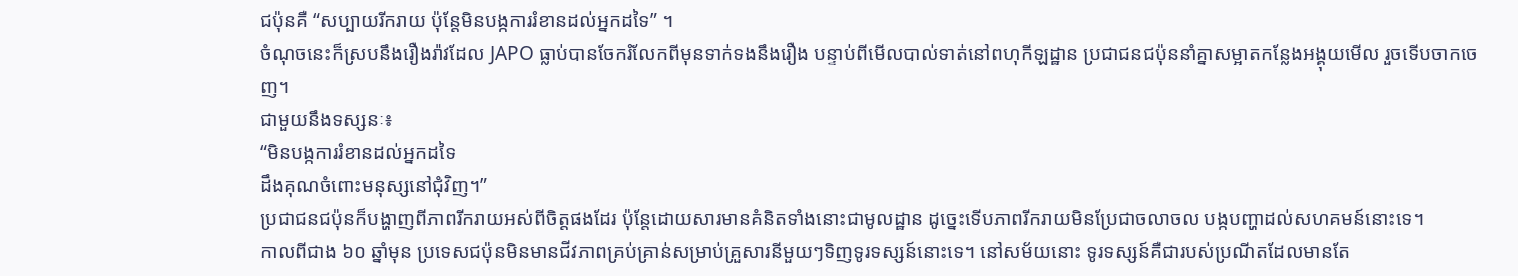ជប៉ុនគឺ “សប្បាយរីករាយ ប៉ុន្តែមិនបង្កការរំខានដល់អ្នកដទៃ” ។
ចំណុចនេះក៏ស្របនឹងរឿងរ៉ាវដែល JAPO ធ្លាប់បានចែករំលែកពីមុនទាក់ទងនឹងរឿង បន្ទាប់ពីមើលបាល់ទាត់នៅពហុកីឡដ្ឋាន ប្រជាជនជប៉ុននាំគ្នាសម្អាតកន្លែងអង្គុយមើល រួចទើបចាកចេញ។
ជាមួយនឹងទស្សនៈ៖
“មិនបង្កការរំខានដល់អ្នកដទៃ
ដឹងគុណចំពោះមនុស្សនៅជុំវិញ។”
ប្រជាជនជប៉ុនក៏បង្ហាញពីភាពរីករាយអស់ពីចិត្តផងដែរ ប៉ុន្តែដោយសារមានគំនិតទាំងនោះជាមូលដ្ឋាន ដូច្នេះទើបភាពរីករាយមិនប្រែជាចលាចល បង្កបញ្ហាដល់សហគមន៍នោះទេ។
កាលពីជាង ៦០ ឆ្នាំមុន ប្រទេសជប៉ុនមិនមានជីវភាពគ្រប់គ្រាន់សម្រាប់គ្រួសារនីមួយៗទិញទូរទស្សន៍នោះទេ។ នៅសម័យនោះ ទូរទស្សន៍គឺជារបស់ប្រណីតដែលមានតែ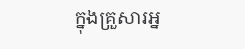ក្នុងគ្រួសារអ្ន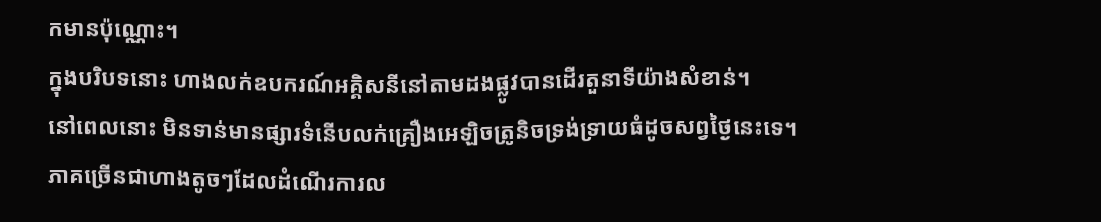កមានប៉ុណ្ណោះ។
ក្នុងបរិបទនោះ ហាងលក់ឧបករណ៍អគ្គិសនីនៅតាមដងផ្លូវបានដើរតួនាទីយ៉ាងសំខាន់។
នៅពេលនោះ មិនទាន់មានផ្សារទំនើបលក់គ្រឿងអេឡិចត្រូនិចទ្រង់ទ្រាយធំដូចសព្វថ្ងៃនេះទេ។ ភាគច្រើនជាហាងតូចៗដែលដំណើរការល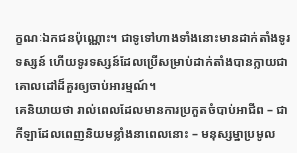ក្ខណៈឯកជនប៉ុណ្ណោះ។ ជាទូទៅហាងទាំងនោះមានដាក់តាំងទូរទស្សន៍ ហើយទូរទស្សន៍ដែលប្រើសម្រាប់ដាក់តាំងបានក្លាយជាគោលដៅដ៏គួរឲ្យចាប់អារម្មណ៍។
គេនិយាយថា រាល់ពេលដែលមានការប្រកួតចំបាប់អាជីព – ជាកីឡាដែលពេញនិយមខ្លាំងនាពេលនោះ – មនុស្សម្នាប្រមូល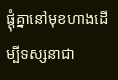ផ្តុំគ្នានៅមុខហាងដើម្បីទស្សនាជា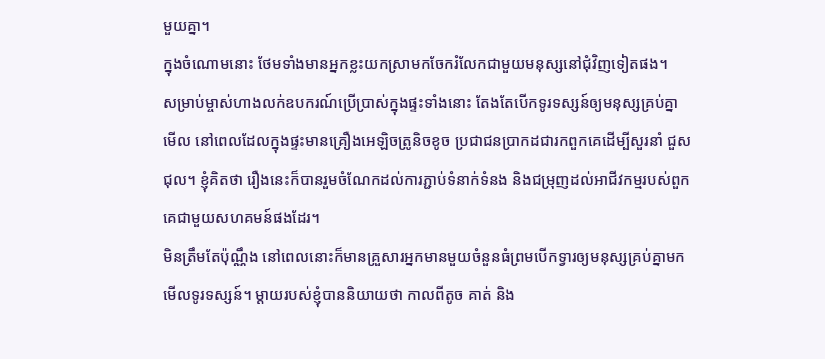មួយគ្នា។
ក្នុងចំណោមនោះ ថែមទាំងមានអ្នកខ្លះយកស្រាមកចែករំលែកជាមួយមនុស្សនៅជុំវិញទៀតផង។
សម្រាប់ម្ចាស់ហាងលក់ឧបករណ៍ប្រើប្រាស់ក្នុងផ្ទះទាំងនោះ តែងតែបើកទូរទស្សន៍ឲ្យមនុស្សគ្រប់គ្នាមើល នៅពេលដែលក្នុងផ្ទះមានគ្រឿងអេឡិចត្រូនិចខូច ប្រជាជនប្រាកដជារកពួកគេដើម្បីសួរនាំ ជួសជុល។ ខ្ញុំគិតថា រឿងនេះក៏បានរួមចំណែកដល់ការភ្ជាប់ទំនាក់ទំនង និងជម្រុញដល់អាជីវកម្មរបស់ពួកគេជាមួយសហគមន៍ផងដែរ។
មិនត្រឹមតែប៉ុណ្ណឹង នៅពេលនោះក៏មានគ្រួសារអ្នកមានមួយចំនួនធំព្រមបើកទ្វារឲ្យមនុស្សគ្រប់គ្នាមកមើលទូរទស្សន៍។ ម្តាយរបស់ខ្ញុំបាននិយាយថា កាលពីតូច គាត់ និង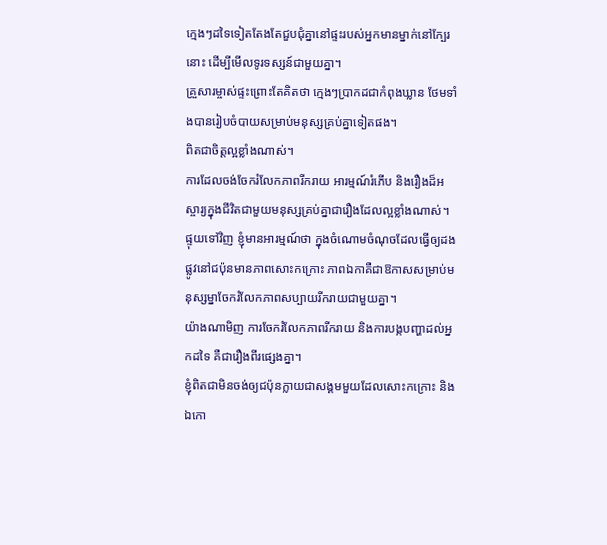ក្មេងៗដទៃទៀតតែងតែជួបជុំគ្នានៅផ្ទះរបស់អ្នកមានម្នាក់នៅក្បែរនោះ ដើម្បីមើលទូរទស្សន៍ជាមួយគ្នា។
គ្រួសារម្ចាស់ផ្ទះព្រោះតែគិតថា ក្មេងៗប្រាកដជាកំពុងឃ្លាន ថែមទាំងបានរៀបចំបាយសម្រាប់មនុស្សគ្រប់គ្នាទៀតផង។
ពិតជាចិត្តល្អខ្លាំងណាស់។
ការដែលចង់ចែករំលែកភាពរីករាយ អារម្មណ៍រំភើប និងរឿងដ៏អស្ចារ្យក្នុងជីវិតជាមួយមនុស្សគ្រប់គ្នាជារឿងដែលល្អខ្លាំងណាស់។
ផ្ទុយទៅវិញ ខ្ញុំមានអារម្មណ៍ថា ក្នុងចំណោមចំណុចដែលធ្វើឲ្យដងផ្លូវនៅជប៉ុនមានភាពសោះកក្រោះ ភាពឯកាគឺជាឱកាសសម្រាប់មនុស្សម្នាចែករំលែកភាពសប្បាយរីករាយជាមួយគ្នា។
យ៉ាងណាមិញ ការចែករំលែកភាពរីករាយ និងការបង្កបញ្ហាដល់អ្នកដទៃ គឺជារឿងពីរផ្សេងគ្នា។
ខ្ញុំពិតជាមិនចង់ឲ្យជប៉ុនក្លាយជាសង្គមមួយដែលសោះកក្រោះ និងឯកោ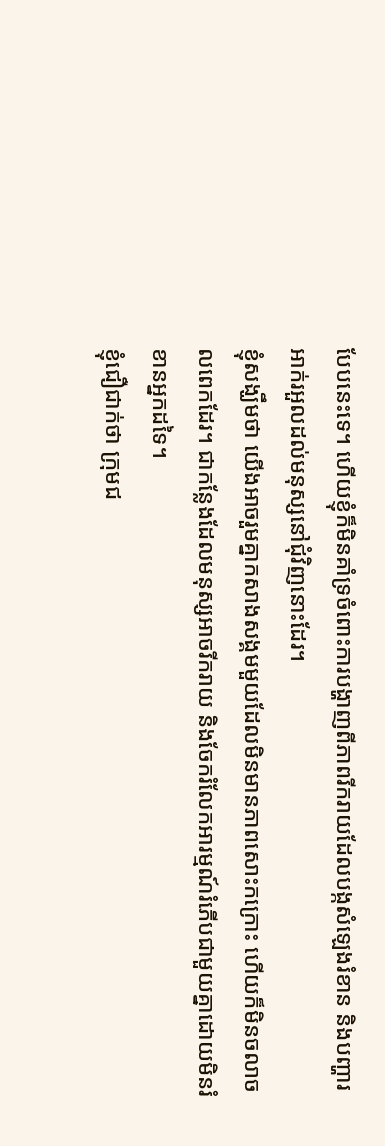បែបនេះទេ។ ហើយខ្ញុំក៏មិនគាំទ្រចំពោះការបង្ហាញពីភាពរីករាយដែលបង្កសំឡេងរំខាន និងបញ្ហារអាក់រអួលដល់មនុស្សនៅជុំវិញនោះដែរ។
ខ្ញុំសង្ឃឹមថា យើងអាចរួមគ្នាកសាងសង្គមមួយដែលមិនមានភាពសោះកក្រោះ ហើយក៏មិនចលាចលពេកដែរ។ ជាកន្លែងដែលមនុស្សអាចរីករាយ និងចែករំលែកអារម្មណ៍រំភើបជាមួយគ្នាដោយមិនរំខានអ្នកដទៃ។
ខ្ញុំជឿជាក់ថា ក្រុមជ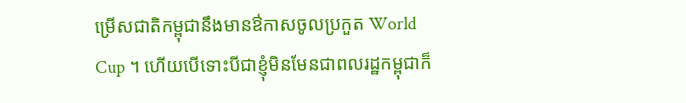ម្រើសជាតិកម្ពុជានឹងមានឳកាសចូលប្រកួត World Cup ។ ហើយបើទោះបីជាខ្ញុំមិនមែនជាពលរដ្ឋកម្ពុជាក៏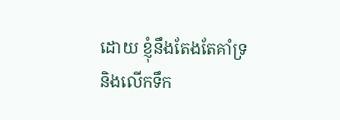ដោយ ខ្ញុំនឹងតែងតែគាំទ្រ និងលើកទឹក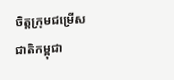ចិត្តក្រុមជម្រើសជាតិកម្ពុជា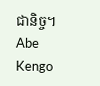ជានិច្ច។
Abe Kengo